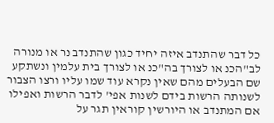כל דבר שהתנדב איזה יחיד כגון שהתנדב נר או מנורה לב"הכנ או לצורך בה"כנ או לצורך בית עלמין ונשתקע שם הבעלים מהם שאין נקרא עוד שמו עליו ורצו הצבור לשנותה הרשות בידם לשנות אפי' לדבר הרשות ואפילו אם המתנדב או היורשין קוראין תגר על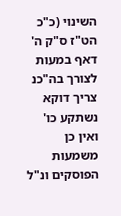השינוי (כ"כ הט"ז ס"ק ה' דאף במעות לצורך בה"כנ צריך דוקא נשתקע כו' ואין כן משמעות הפוסקים ונ"ל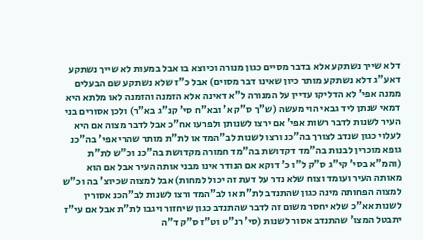דלא שייך נשתקע אלא בדבר מסיים כגון מנורה וכיוצא בו אבל במעות לא שייך נשתקע דאע"ג דלא נשתקע מותר כיון שאינו דבר מסוים) אבל כ"ז שלא נשתקע שם הבעלים ממנה אפי' לא הדליקו עדיין על המנורה ל"א דאינה אלא הזמנה והזמנה לאו מלתא היא דמאי שנתן ליד גבאי הוי מעשה (ש"ך ס"ק א' ובא"ח סי' קנ"ג בא"ר) ולכן אסורים בני העיר לשנות לדבר רשות אפי' אם ירצו לשנותן ולפרעו אח"כ אבל לדבר מצוה אם היא לעלוי כגון שנדב לצורך בה"כנ ורצו לשנות לב"המד או לת"ת מותר שהרי אפי' בה"כנ גופא מוכרין לבנות בה"מד דקדושת בה"מד חמורה מקדושת בה"כנ וכ"ש לת"ת (והמ"א בסי' קי"ג ס"ק ל"ו כ' דוקא אם הנודר אינו מבני אותה העיר אבל אם הוא מאותה העיר ועומד וצוח שלא נדר על דעת זה יכול למחות) אבל למצוה שכיוצ' בה וכ"ש למצוה הפחותה מינה כגון שהתנדב לת"ת או לב"המד ורצו לשנות לב"הכנ אסורין לשנות אא"כ שלא יחסר משום זה לדבר שהתנדב כגון שיחזור ויגבו לת"ת אבל אם עי"ז יתבטל המצו' שהתנדב אסור לשנות (סי' רנ"ט וט"ז ס"ק ד"ה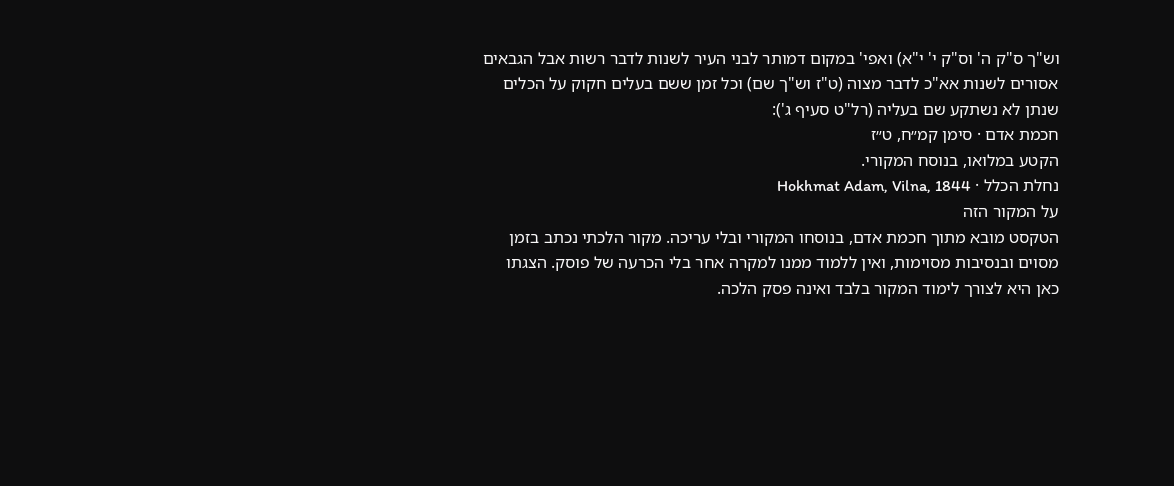וש"ך ס"ק ה' וס"ק י' י"א) ואפי' במקום דמותר לבני העיר לשנות לדבר רשות אבל הגבאים אסורים לשנות אא"כ לדבר מצוה (ט"ז וש"ך שם) וכל זמן ששם בעלים חקוק על הכלים שנתן לא נשתקע שם בעליה (רל"ט סעיף ג'):
חכמת אדם · סימן קמ״ח, ט״ז
הקטע במלואו, בנוסח המקורי.
נחלת הכלל · Hokhmat Adam, Vilna, 1844
על המקור הזה
הטקסט מובא מתוך חכמת אדם, בנוסחו המקורי ובלי עריכה. מקור הלכתי נכתב בזמן מסוים ובנסיבות מסוימות, ואין ללמוד ממנו למקרה אחר בלי הכרעה של פוסק. הצגתו כאן היא לצורך לימוד המקור בלבד ואינה פסק הלכה.